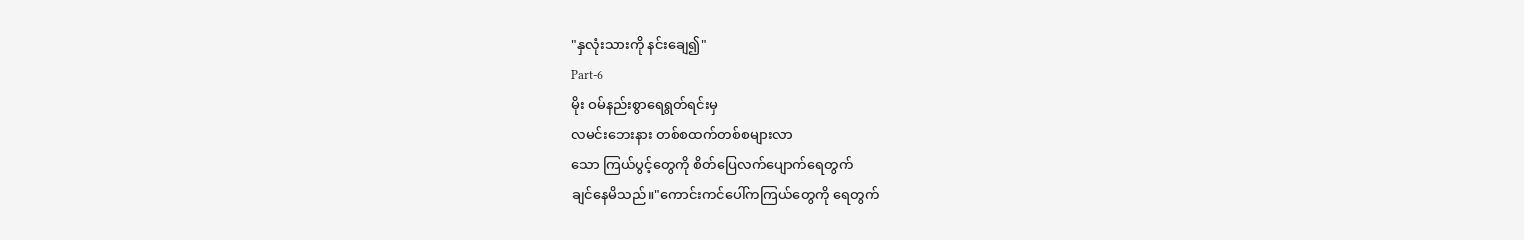"နှလုံးသားကို နင်းချေ၍"
Part-6
မိုး ဝမ်နည်းစွာရေရွတ်ရင်းမှ
လမင်းဘေးနား တစ်စထက်တစ်စများလာ
သော ကြယ်ပွင့်တွေကို စိတ်ပြေလက်ပျောက်ရေတွက်
ချင်နေမိသည်။"ကောင်းကင်ပေါ်ကကြယ်တွေကို ရေတွက်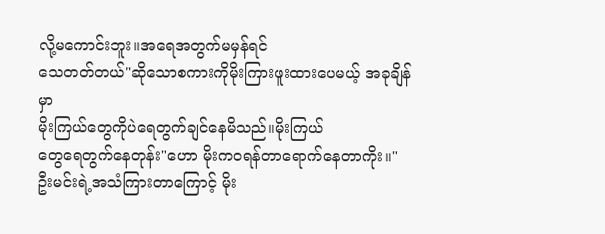လို့မကောင်းဘူး။အရေအတွက်မမှန်ရင်
သေတတ်တယ်"ဆိုသောစကားကိုမိုးကြားဖူးထားပေမယ့် အခုချိန်မှာ
မိုးကြယ်တွေကိုပဲရေတွက်ချင်နေမိသည်။မိုးကြယ်
တွေရေတွက်နေတုန်း"ဟော မိုးကဝရန်တာရောက်နေတာကိုး။"
ဦးမင်းရဲ့အသံကြားတာကြောင့် မိုး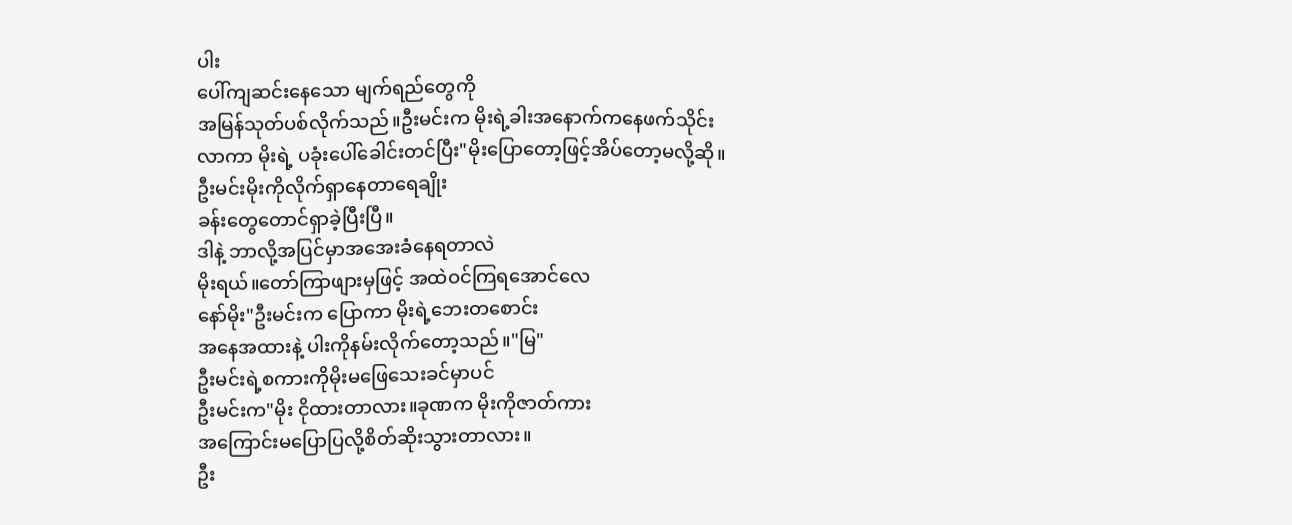ပါး
ပေါ်ကျဆင်းနေသော မျက်ရည်တွေကို
အမြန်သုတ်ပစ်လိုက်သည်။ဦးမင်းက မိုးရဲ့ခါးအနောက်ကနေဖက်သိုင်း
လာကာ မိုးရဲ့ ပခုံးပေါ်ခေါင်းတင်ပြီး"မိုးပြောတော့ဖြင့်အိပ်တော့မလို့ဆို။
ဦးမင်းမိုးကိုလိုက်ရှာနေတာရေချိုး
ခန်းတွေတောင်ရှာခဲ့ပြီးပြီ။
ဒါနဲ့ ဘာလို့အပြင်မှာအအေးခံနေရတာလဲ
မိုးရယ်။တော်ကြာဖျားမှဖြင့် အထဲဝင်ကြရအောင်လေ
နော်မိုး"ဦးမင်းက ပြောကာ မိုးရဲ့ဘေးတစောင်း
အနေအထားနဲ့ ပါးကိုနမ်းလိုက်တော့သည်။"မြ"
ဦးမင်းရဲ့စကားကိုမိုးမဖြေသေးခင်မှာပင်
ဦးမင်းက"မိုး ငိုထားတာလား။ခုဏက မိုးကိုဇာတ်ကား
အကြောင်းမပြောပြလို့စိတ်ဆိုးသွားတာလား။
ဦး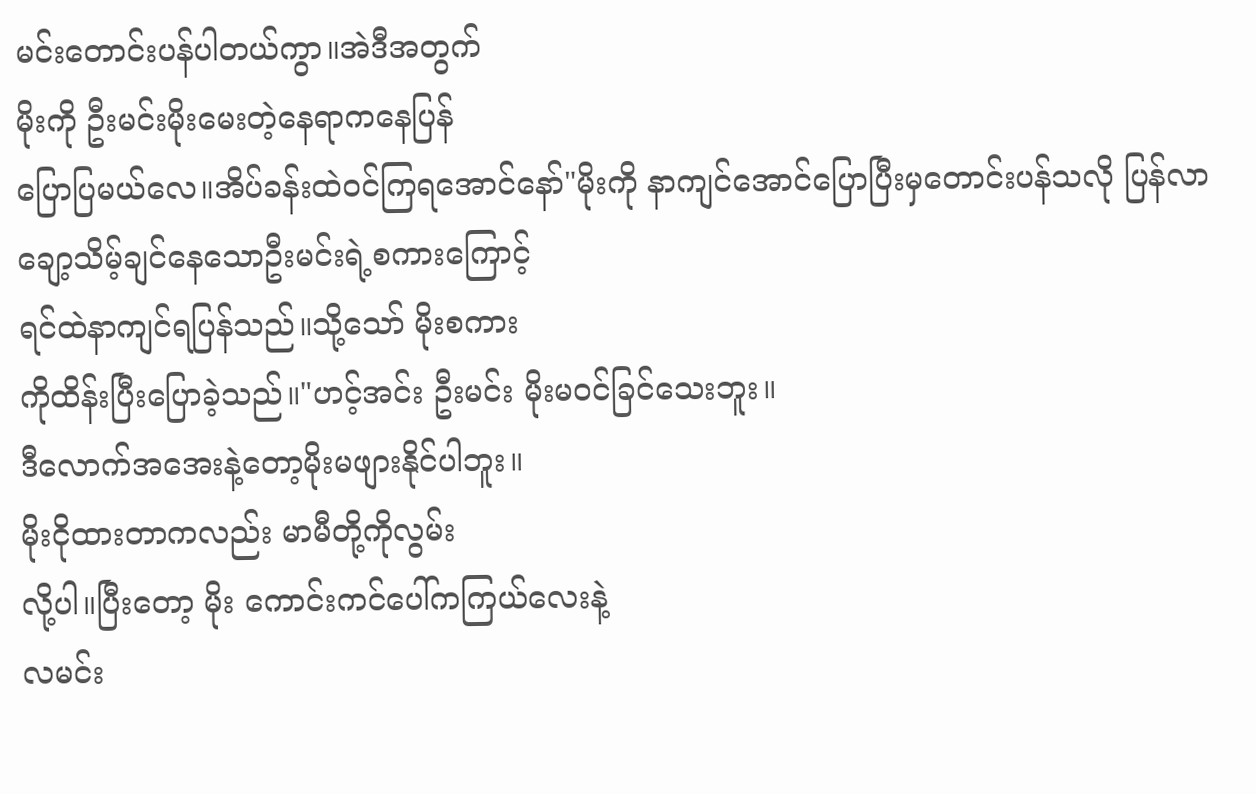မင်းတောင်းပန်ပါတယ်ကွာ။အဲဒီအတွက်
မိုးကို ဦးမင်းမိုးမေးတဲ့နေရာကနေပြန်
ပြောပြမယ်လေ။အိပ်ခန်းထဲဝင်ကြရအောင်နော်"မိုးကို နာကျင်အောင်ပြောပြီးမှတောင်းပန်သလို ပြန်လာချော့သိမ့်ချင်နေသောဦးမင်းရဲ့စကားကြောင့်
ရင်ထဲနာကျင်ရပြန်သည်။သို့သော် မိုးစကား
ကိုထိန်းပြီးပြောခဲ့သည်။"ဟင့်အင်း ဦးမင်း မိုးမဝင်ခြင်သေးဘူး။
ဒီလောက်အအေးနဲ့တော့မိုးမဖျားနိုင်ပါဘူး။
မိုးငိုထားတာကလည်း မာမီတို့ကိုလွမ်း
လို့ပါ။ပြီးတော့ မိုး ကောင်းကင်ပေါ်ကကြယ်လေးနဲ့
လမင်း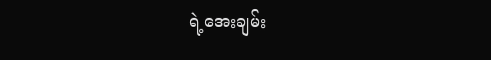ရဲ့အေးချမ်း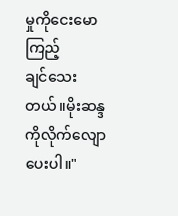မှုကိုငေးမောကြည့်
ချင်သေးတယ်။မိုးဆန္ဒကိုလိုက်လျောပေးပါ။"